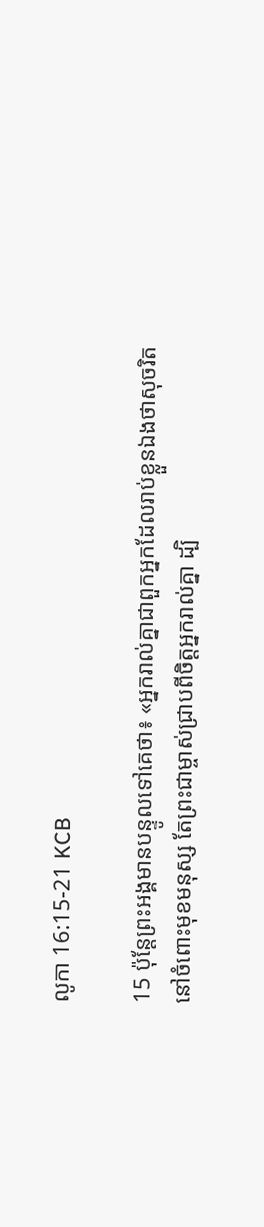លូកា 16:15-21 KCB

15 ប៉ុន្ដែព្រះអង្គមានបន្ទូលទៅគេថា៖ «អ្នករាល់គ្នាជាពួកអ្នកដែលរាប់ខ្លួនឯងថាសុចរិតនៅចំពោះមុខមនុស្ស តែព្រះជាម្ចាស់ជ្រាបពីចិត្ដអ្នករាល់គ្នា ដ្បិ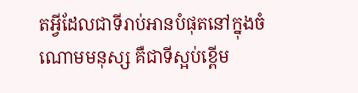តអ្វីដែលជាទីរាប់អានបំផុតនៅក្នុងចំណោមមនុស្ស គឺជាទីស្អប់ខ្ពើម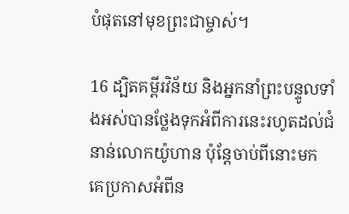បំផុតនៅមុខព្រះជាម្ចាស់។

16 ដ្បិតគម្ពីរវិន័យ និងអ្នកនាំព្រះបន្ទូលទាំងអស់បានថ្លែងទុកអំពីការនេះរហូតដល់ជំនាន់លោកយ៉ូហាន ប៉ុន្ដែចាប់ពីនោះមក គេប្រកាសអំពីន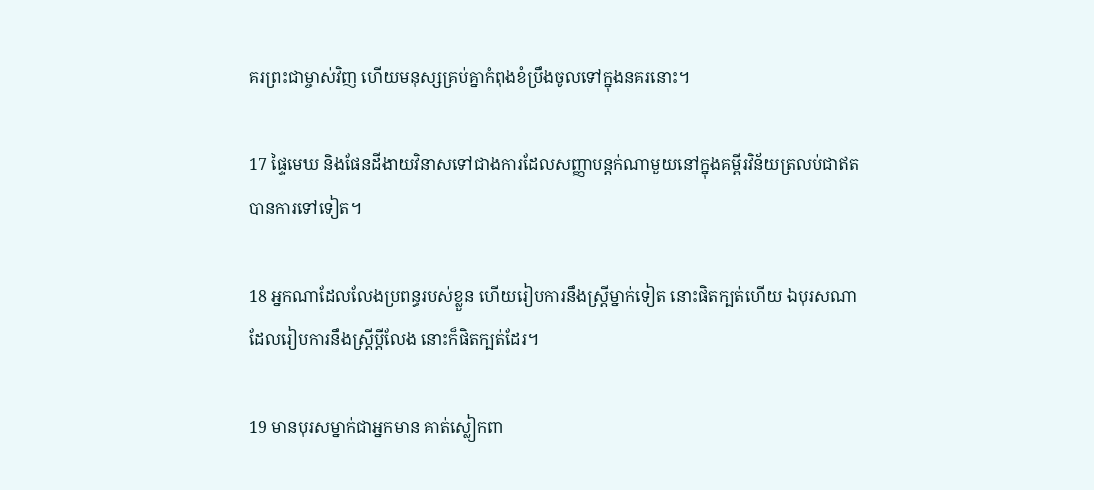គរព្រះជាម្ចាស់វិញ ហើយមនុស្សគ្រប់គ្នាកំពុងខំប្រឹងចូលទៅក្នុងនគរនោះ។

17 ផ្ទៃមេឃ និងផែនដីងាយវិនាសទៅជាងការដែលសញ្ញាបន្ដក់ណាមួយនៅក្នុងគម្ពីរវិន័យត្រលប់ជាឥតបានការទៅទៀត។

18 អ្នកណាដែលលែងប្រពន្ធរបស់ខ្លួន ហើយរៀបការនឹងស្ដ្រីម្នាក់ទៀត នោះផិតក្បត់ហើយ ឯបុរសណាដែលរៀបការនឹងស្ត្រីប្ដីលែង នោះក៏ផិតក្បត់ដែរ។

19 មានបុរសម្នាក់ជាអ្នកមាន គាត់ស្លៀកពា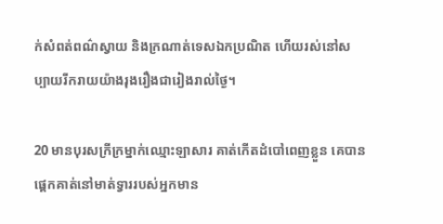ក់សំពត់ពណ៌ស្វាយ និងក្រណាត់ទេសឯកប្រណិត ហើយរស់នៅសប្បាយរីករាយយ៉ាងរុងរឿងជារៀងរាល់ថ្ងៃ។

20 មានបុរសក្រីក្រម្នាក់ឈ្មោះឡាសារ គាត់កើតដំបៅពេញខ្លួន គេបានផ្ដេកគាត់នៅមាត់ទ្វាររបស់អ្នកមាន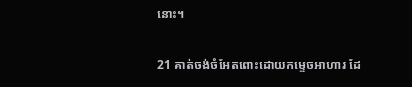នោះ។

21 គាត់ចង់ចំអែតពោះដោយកម្ទេចអាហារ ដែ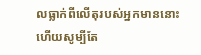លធ្លាក់ពីលើតុរបស់អ្នកមាននោះ ហើយសូម្បីតែ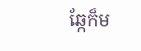ឆ្កែក៏ម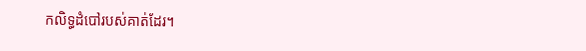កលិទ្ធដំបៅរបស់គាត់ដែរ។